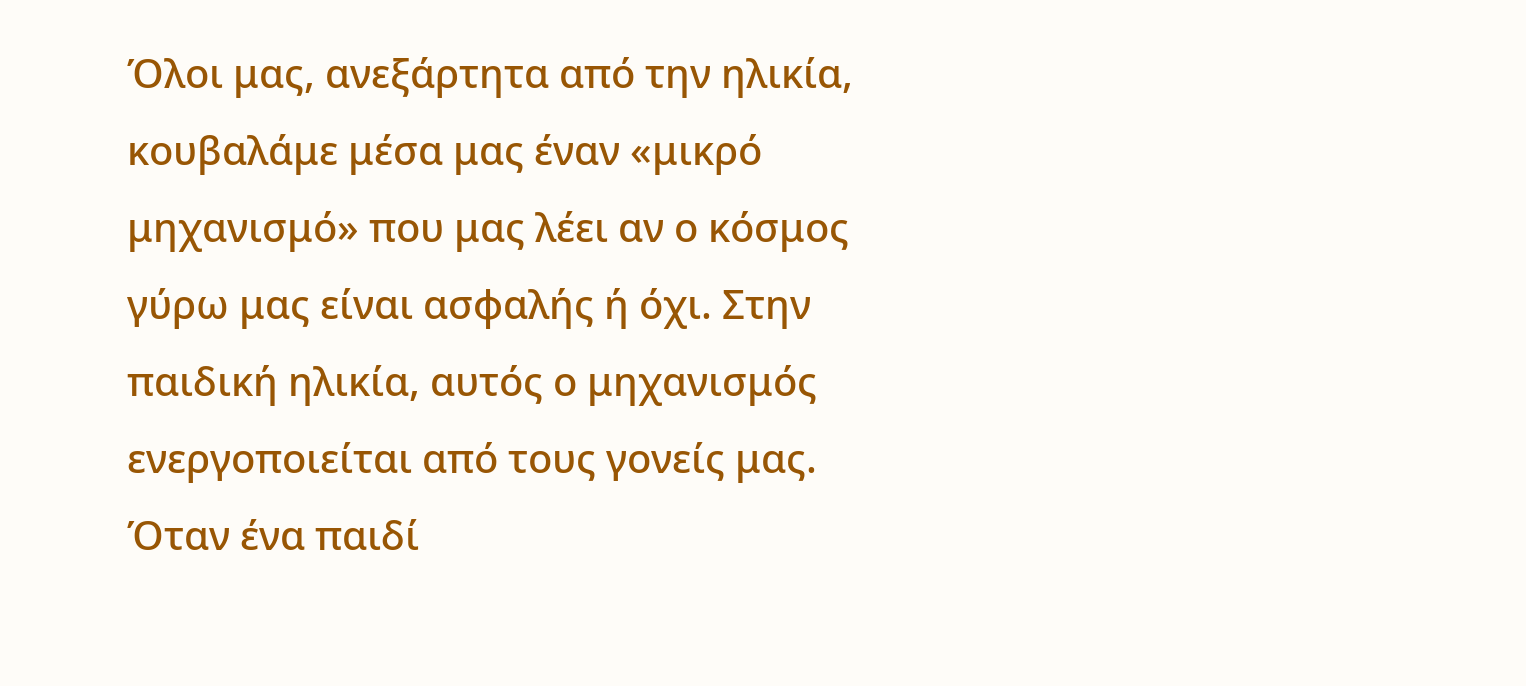Όλοι μας, ανεξάρτητα από την ηλικία, κουβαλάμε μέσα μας έναν «μικρό μηχανισμό» που μας λέει αν ο κόσμος γύρω μας είναι ασφαλής ή όχι. Στην παιδική ηλικία, αυτός ο μηχανισμός ενεργοποιείται από τους γονείς μας. Όταν ένα παιδί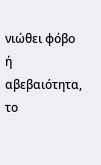νιώθει φόβο ή αβεβαιότητα, το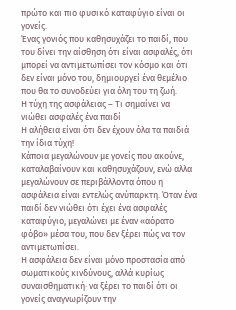πρώτο και πιο φυσικό καταφύγιο είναι οι γονείς.
Ένας γονιός που καθησυχάζει το παιδί, που του δίνει την αίσθηση ότι είναι ασφαλές, ότι μπορεί να αντιμετωπίσει τον κόσμο και ότι δεν είναι μόνο του, δημιουργεί ένα θεμέλιο που θα το συνοδεύει για όλη του τη ζωή.
Η τύχη της ασφάλειας – Τι σημαίνει να νιώθει ασφαλές ένα παιδί
Η αλήθεια είναι ότι δεν έχουν όλα τα παιδιά την ίδια τύχη!
Κάποια μεγαλώνουν με γονείς που ακούνε, καταλαβαίνουν και καθησυχάζουν, ενώ αλλα μεγαλώνουν σε περιβάλλοντα όπου η ασφάλεια είναι εντελώς ανύπαρκτη. Όταν ένα παιδί δεν νιώθει ότι έχει ένα ασφαλές καταφύγιο, μεγαλώνει με έναν «αόρατο φόβο» μέσα του, που δεν ξέρει πώς να τον αντιμετωπίσει.
Η ασφάλεια δεν είναι μόνο προστασία από σωματικούς κινδύνους, αλλά κυρίως συναισθηματική· να ξέρει το παιδί ότι οι γονείς αναγνωρίζουν την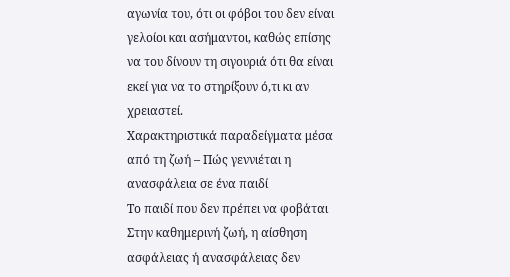αγωνία του, ότι οι φόβοι του δεν είναι γελοίοι και ασήμαντοι, καθώς επίσης να του δίνουν τη σιγουριά ότι θα είναι εκεί για να το στηρίξουν ό,τι κι αν χρειαστεί.
Χαρακτηριστικά παραδείγματα μέσα από τη ζωή – Πώς γεννιέται η ανασφάλεια σε ένα παιδί
Το παιδί που δεν πρέπει να φοβάται
Στην καθημερινή ζωή, η αίσθηση ασφάλειας ή ανασφάλειας δεν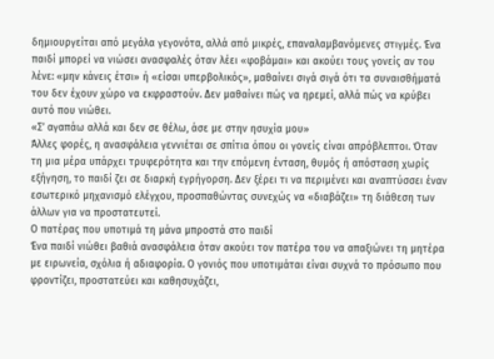δημιουργείται από μεγάλα γεγονότα, αλλά από μικρές, επαναλαμβανόμενες στιγμές. Ένα παιδί μπορεί να νιώσει ανασφαλές όταν λέει «φοβάμαι» και ακούει τους γονείς αν του λένε: «μην κάνεις έτσι» ή «είσαι υπερβολικός», μαθαίνει σιγά σιγά ότι τα συναισθήματά του δεν έχουν χώρο να εκφραστούν. Δεν μαθαίνει πώς να ηρεμεί, αλλά πώς να κρύβει αυτό που νιώθει.
«Σ’ αγαπάω αλλά και δεν σε θέλω, άσε με στην ησυχία μου»
Άλλες φορές, η ανασφάλεια γεννιέται σε σπίτια όπου οι γονείς είναι απρόβλεπτοι. Όταν τη μια μέρα υπάρχει τρυφερότητα και την επόμενη ένταση, θυμός ή απόσταση χωρίς εξήγηση, το παιδί ζει σε διαρκή εγρήγορση. Δεν ξέρει τι να περιμένει και αναπτύσσει έναν εσωτερικό μηχανισμό ελέγχου, προσπαθώντας συνεχώς να «διαβάζει» τη διάθεση των άλλων για να προστατευτεί.
Ο πατέρας που υποτιμά τη μάνα μπροστά στο παιδί
Ένα παιδί νιώθει βαθιά ανασφάλεια όταν ακούει τον πατέρα του να απαξιώνει τη μητέρα με ειρωνεία, σχόλια ή αδιαφορία. Ο γονιός που υποτιμάται είναι συχνά το πρόσωπο που φροντίζει, προστατεύει και καθησυχάζει,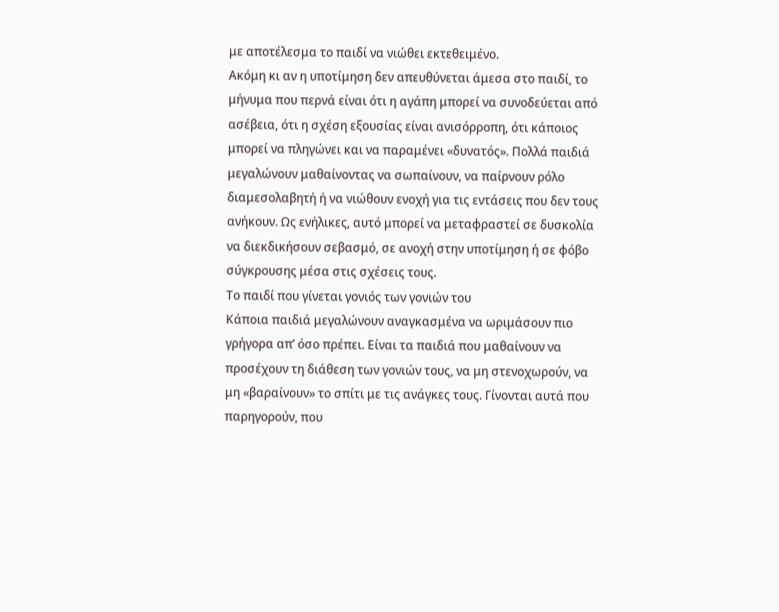με αποτέλεσμα το παιδί να νιώθει εκτεθειμένο.
Ακόμη κι αν η υποτίμηση δεν απευθύνεται άμεσα στο παιδί, το μήνυμα που περνά είναι ότι η αγάπη μπορεί να συνοδεύεται από ασέβεια, ότι η σχέση εξουσίας είναι ανισόρροπη, ότι κάποιος μπορεί να πληγώνει και να παραμένει «δυνατός». Πολλά παιδιά μεγαλώνουν μαθαίνοντας να σωπαίνουν, να παίρνουν ρόλο διαμεσολαβητή ή να νιώθουν ενοχή για τις εντάσεις που δεν τους ανήκουν. Ως ενήλικες, αυτό μπορεί να μεταφραστεί σε δυσκολία να διεκδικήσουν σεβασμό, σε ανοχή στην υποτίμηση ή σε φόβο σύγκρουσης μέσα στις σχέσεις τους.
Το παιδί που γίνεται γονιός των γονιών του
Κάποια παιδιά μεγαλώνουν αναγκασμένα να ωριμάσουν πιο γρήγορα απ’ όσο πρέπει. Είναι τα παιδιά που μαθαίνουν να προσέχουν τη διάθεση των γονιών τους, να μη στενοχωρούν, να μη «βαραίνουν» το σπίτι με τις ανάγκες τους. Γίνονται αυτά που παρηγορούν, που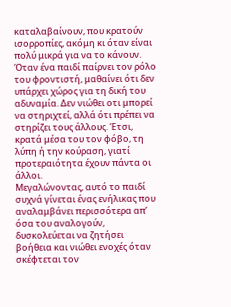καταλαβαίνουν, που κρατούν ισορροπίες, ακόμη κι όταν είναι πολύ μικρά για να το κάνουν.
Όταν ένα παιδί παίρνει τον ρόλο του φροντιστή, μαθαίνει ότι δεν υπάρχει χώρος για τη δική του αδυναμία. Δεν νιώθει οτι μπορεί να στηριχτεί, αλλά ότι πρέπει να στηρίζει τους άλλους. Έτσι, κρατά μέσα του τον φόβο, τη λύπη ή την κούραση, γιατί προτεραιότητα έχουν πάντα οι άλλοι.
Μεγαλώνοντας, αυτό το παιδί συχνά γίνεται ένας ενήλικας που αναλαμβάνει περισσότερα απ’ όσα του αναλογούν, δυσκολεύεται να ζητήσει βοήθεια και νιώθει ενοχές όταν σκέφτεται τον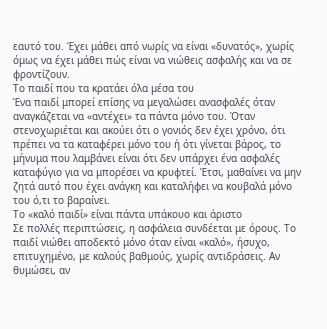εαυτό του. Έχει μάθει από νωρίς να είναι «δυνατός», χωρίς όμως να έχει μάθει πώς είναι να νιώθεις ασφαλής και να σε φροντίζουν.
Το παιδί που τα κρατάει όλα μέσα του
Ένα παιδί μπορεί επίσης να μεγαλώσει ανασφαλές όταν αναγκάζεται να «αντέχει» τα πάντα μόνο του. Όταν στενοχωριέται και ακούει ότι ο γονιός δεν έχει χρόνο, ότι πρέπει να τα καταφέρει μόνο του ή ότι γίνεται βάρος, το μήνυμα που λαμβάνει είναι ότι δεν υπάρχει ένα ασφαλές καταφύγιο για να μπορέσει να κρυφτεί. Έτσι, μαθαίνει να μην ζητά αυτό που έχει ανάγκη και καταλήφει να κουβαλά μόνο του ό,τι το βαραίνει.
Το «καλό παιδί» είναι πάντα υπάκουο και άριστο
Σε πολλές περιπτώσεις, η ασφάλεια συνδέεται με όρους. Το παιδί νιώθει αποδεκτό μόνο όταν είναι «καλό», ήσυχο, επιτυχημένο, με καλούς βαθμούς, χωρίς αντιδράσεις. Αν θυμώσει, αν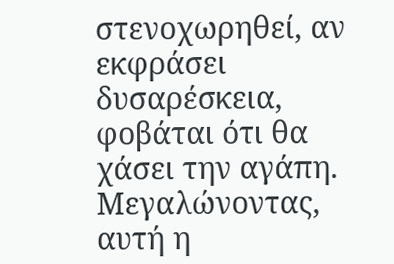στενοχωρηθεί, αν εκφράσει δυσαρέσκεια, φοβάται ότι θα χάσει την αγάπη. Μεγαλώνοντας, αυτή η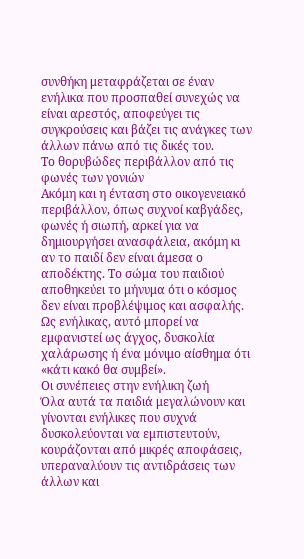συνθήκη μεταφράζεται σε έναν ενήλικα που προσπαθεί συνεχώς να είναι αρεστός, αποφεύγει τις συγκρούσεις και βάζει τις ανάγκες των άλλων πάνω από τις δικές του.
Το θορυβώδες περιβάλλον από τις φωνές των γονιών
Ακόμη και η ένταση στο οικογενειακό περιβάλλον, όπως συχνοί καβγάδες, φωνές ή σιωπή, αρκεί για να δημιουργήσει ανασφάλεια, ακόμη κι αν το παιδί δεν είναι άμεσα ο αποδέκτης. Το σώμα του παιδιού αποθηκεύει το μήνυμα ότι ο κόσμος δεν είναι προβλέψιμος και ασφαλής. Ως ενήλικας, αυτό μπορεί να εμφανιστεί ως άγχος, δυσκολία χαλάρωσης ή ένα μόνιμο αίσθημα ότι «κάτι κακό θα συμβεί».
Οι συνέπειες στην ενήλικη ζωή
Όλα αυτά τα παιδιά μεγαλώνουν και γίνονται ενήλικες που συχνά δυσκολεύονται να εμπιστευτούν, κουράζονται από μικρές αποφάσεις, υπεραναλύουν τις αντιδράσεις των άλλων και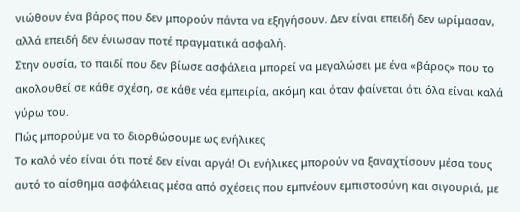νιώθουν ένα βάρος που δεν μπορούν πάντα να εξηγήσουν. Δεν είναι επειδή δεν ωρίμασαν, αλλά επειδή δεν ένιωσαν ποτέ πραγματικά ασφαλή.
Στην ουσία, το παιδί που δεν βίωσε ασφάλεια μπορεί να μεγαλώσει με ένα «βάρος» που το ακολουθεί σε κάθε σχέση, σε κάθε νέα εμπειρία, ακόμη και όταν φαίνεται ότι όλα είναι καλά γύρω του.
Πώς μπορούμε να το διορθώσουμε ως ενήλικες
Το καλό νέο είναι ότι ποτέ δεν είναι αργά! Οι ενήλικες μπορούν να ξαναχτίσουν μέσα τους αυτό το αίσθημα ασφάλειας μέσα από σχέσεις που εμπνέουν εμπιστοσύνη και σιγουριά, με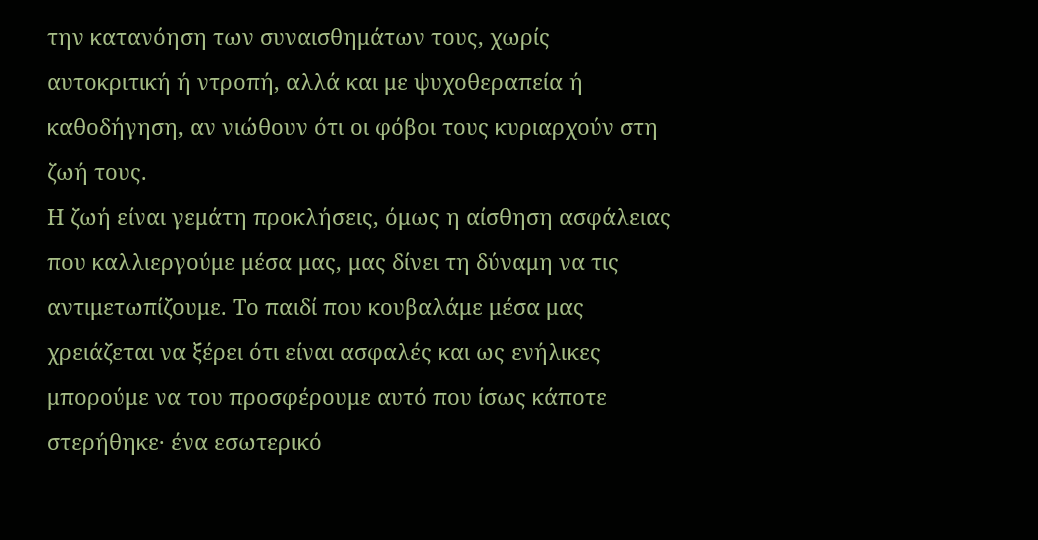την κατανόηση των συναισθημάτων τους, χωρίς αυτοκριτική ή ντροπή, αλλά και με ψυχοθεραπεία ή καθοδήγηση, αν νιώθουν ότι οι φόβοι τους κυριαρχούν στη ζωή τους.
Η ζωή είναι γεμάτη προκλήσεις, όμως η αίσθηση ασφάλειας που καλλιεργούμε μέσα μας, μας δίνει τη δύναμη να τις αντιμετωπίζουμε. Το παιδί που κουβαλάμε μέσα μας χρειάζεται να ξέρει ότι είναι ασφαλές και ως ενήλικες μπορούμε να του προσφέρουμε αυτό που ίσως κάποτε στερήθηκε· ένα εσωτερικό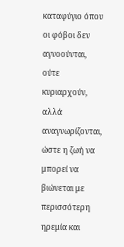καταφύγιο όπου οι φόβοι δεν αγνοούνται, ούτε κυριαρχούν, αλλά αναγνωρίζονται, ώστε η ζωή να μπορεί να βιώνεται με περισσότερη ηρεμία και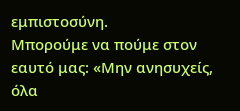εμπιστοσύνη.
Μπορούμε να πούμε στον εαυτό μας: «Μην ανησυχείς, όλα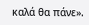καλά θα πάνε».